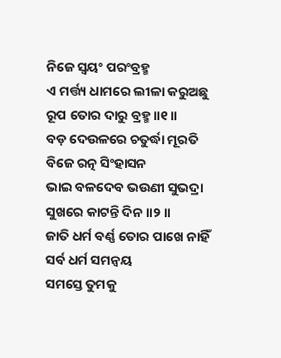ନିଜେ ସ୍ୱୟଂ ପରଂବ୍ରହ୍ମ
ଏ ମର୍ତ୍ତ୍ୟ ଧାମରେ ଲୀଳା କରୁଅଛୁ
ରୂପ ତୋର ଦାରୁ ବ୍ରହ୍ମ ॥୧॥
ବଡ଼ ଦେଉଳରେ ଚତୁର୍ଦ୍ଧା ମୂରତି
ବିଜେ ରତ୍ନ ସିଂହାସନ
ଭାଇ ବଳଦେବ ଭଉଣୀ ସୁଭଦ୍ରା
ସୁଖରେ କାଟନ୍ତି ଦିନ ॥୨॥
ଜାତି ଧର୍ମ ବର୍ଣ୍ଣ ତୋର ପାଖେ ନାହିଁ
ସର୍ବ ଧର୍ମ ସମନ୍ୱୟ
ସମସ୍ତେ ତୁମକୁ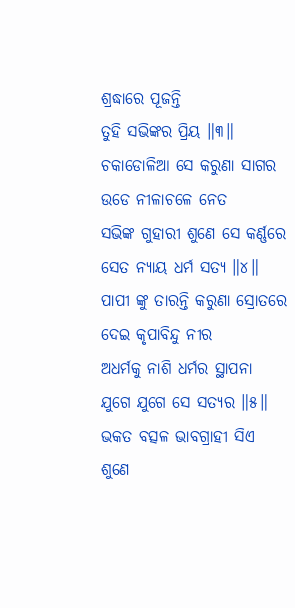ଶ୍ରଦ୍ଧାରେ ପୂଜନ୍ତି
ତୁହି ସଭିଙ୍କର ପ୍ରିୟ ॥୩॥
ଚକାଡୋଳିଆ ସେ କରୁଣା ସାଗର
ଉଡେ ନୀଳାଚଳେ ନେତ
ସଭିଙ୍କ ଗୁହାରୀ ଶୁଣେ ସେ କର୍ଣ୍ଣରେ
ସେତ ନ୍ୟାୟ ଧର୍ମ ସତ୍ୟ ॥୪॥
ପାପୀ ଙ୍କୁ ତାରନ୍ତି କରୁଣା ସ୍ରୋତରେ
ଦେଇ କୃପାବିନ୍ଦୁ ନୀର
ଅଧର୍ମକୁ ନାଶି ଧର୍ମର ସ୍ଥାପନା
ଯୁଗେ ଯୁଗେ ସେ ସତ୍ୟର ॥୫॥
ଭକତ ବତ୍ସଳ ଭାବଗ୍ରାହୀ ସିଏ
ଶୁଣେ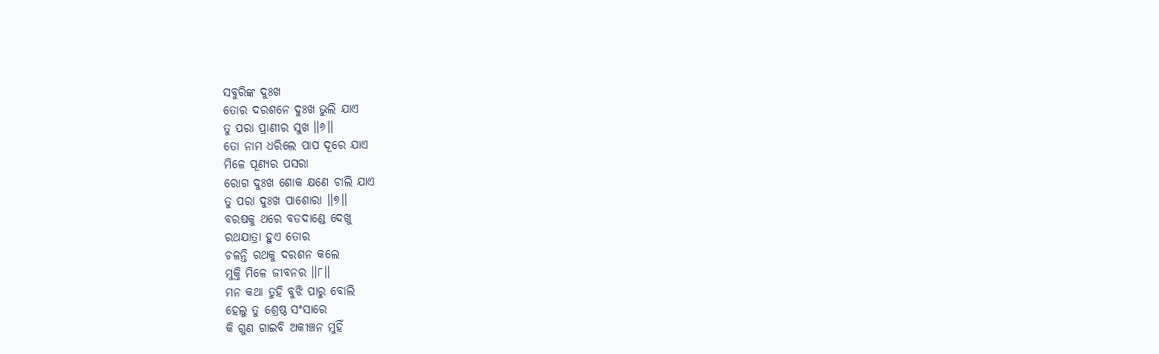ସବୁରିଙ୍କ ଦୁଃଖ
ତୋର ଦରଶନେ ଦୁଃଖ ଭୁଲି ଯାଏ
ତୁ ପରା ପ୍ରାଣୀର ସୁଖ ॥୬॥
ତୋ ନାମ ଧରିଲେ ପାପ ଦୂରେ ଯାଏ
ମିଳେ ପୂଣ୍ୟର ପସରା
ରୋଗ ଦୁଃଖ ଶୋକ କ୍ଷଣେ ଚାଲି ଯାଏ
ତୁ ପରା ଦୁଃଖ ପାଶୋରା ॥୭॥
ବରଷକୁ ଥରେ ବଡଦାଣ୍ଡେ ଦେଖୁ
ରଥଯାତ୍ରା ହୁଏ ତୋର
ଚଳନ୍ତି ରଥକୁ ଦରଶନ କଲେ
ମୁକ୍ତି ମିଳେ ଜୀବନର ॥୮॥
ମନ କଥା ତୁହି ବୁଝି ପାରୁ ବୋଲି
ହେଲୁ ତୁ ଶ୍ରେଷ୍ଠ ସଂସାରେ
କି ଗୁଣ ଗାଇବି ଅକୀଞ୍ଚନ ମୁହିଁ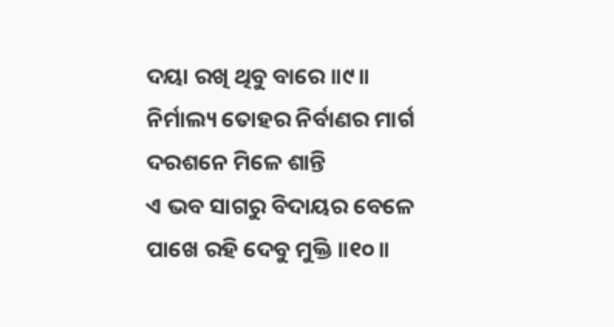ଦୟା ରଖି ଥିବୁ ବାରେ ॥୯॥
ନିର୍ମାଲ୍ୟ ତୋହର ନିର୍ବାଣର ମାର୍ଗ
ଦରଶନେ ମିଳେ ଶାନ୍ତି
ଏ ଭବ ସାଗରୁ ବିଦାୟର ବେଳେ
ପାଖେ ରହି ଦେବୁ ମୁକ୍ତି ॥୧୦॥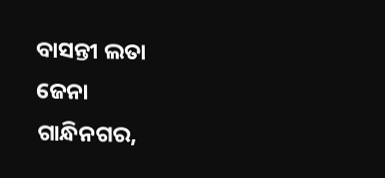ବାସନ୍ତୀ ଲତା ଜେନା
ଗାନ୍ଧିନଗର,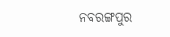ନବରଙ୍ଗପୁର